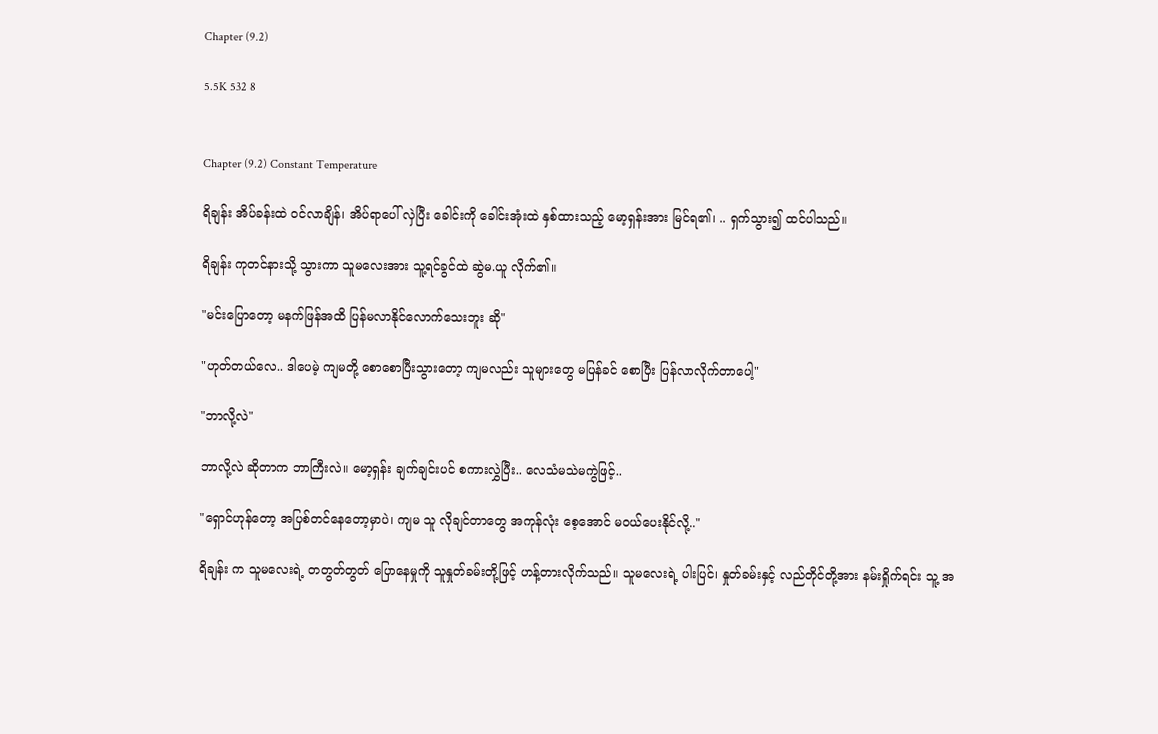Chapter (9.2)

5.5K 532 8


Chapter (9.2) Constant Temperature

ရိချန်း အိပ်ခန်းထဲ ဝင်လာချိန်၊ အိပ်ရာပေါ် လှဲပြီး ခေါင်းကို ခေါင်းအုံးထဲ နှစ်ထားသည့် မော့ရှန်းအား မြင်ရ၏၊ .. ရှက်သွား၍ ထင်ပါသည်။

ရိချန်း ကုတင်နားသို့ သွားကာ သူမလေးအား သူ့ရင်ခွင်ထဲ ဆွဲမ.ယူ လိုက်၏။

"မင်းပြောတော့ မနက်ဖြန်အထိ ပြန်မလာနိုင်လောက်သေးဘူး ဆို"

"ဟုတ်တယ်လေ.. ဒါပေမဲ့ ကျမတို့ စောစောပြီးသွားတော့ ကျမလည်း သူများတွေ မပြန်ခင် စောပြီး ပြန်လာလိုက်တာပေါ့"

"ဘာလို့လဲ"

ဘာလို့လဲ ဆိုတာက ဘာကြီးလဲ။ မော့ရှန်း ချက်ချင်းပင် စကားလွှဲပြီး.. လေသံမသဲမကွဲဖြင့်..

"ရှောင်ဟုန်တော့ အပြစ်တင်နေတော့မှာပဲ၊ ကျမ သူ လိုချင်တာတွေ အကုန်လုံး စေ့အောင် မဝယ်ပေးနိုင်လို့.."

ရိချန်း က သူမလေးရဲ့ တတွတ်တွတ် ပြောနေမှုကို သူနှုတ်ခမ်းတို့ဖြင့် ဟန့်တားလိုက်သည်။ သူမလေးရဲ့ ပါးပြင်၊ နှုတ်ခမ်းနှင့် လည်တိုင်တို့အား နမ်းရှိုက်ရင်း သူ့ အ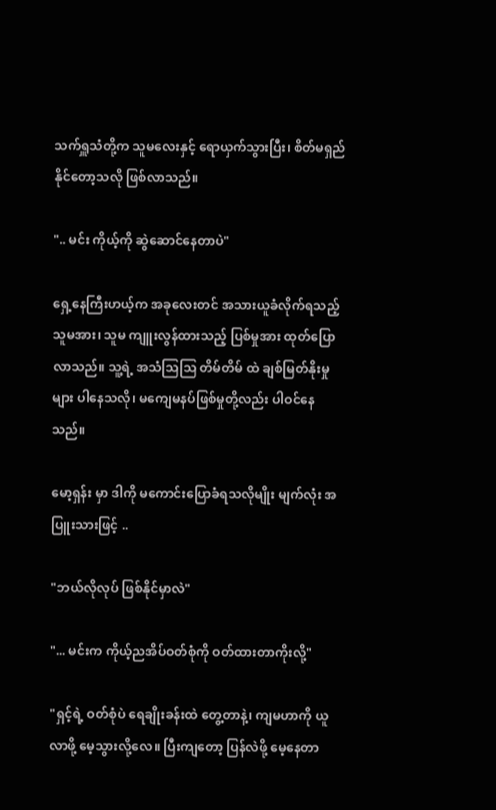သက်ရှူသံတို့က သူမလေးနှင့် ရောယှက်သွားပြီး၊ စိတ်မရှည်နိုင်တော့သလို ဖြစ်လာသည်။

".. မင်း ကိုယ့်ကို ဆွဲဆောင်နေတာပဲ"

ရှေ့နေကြီးဟယ့်က အခုလေးတင် အသားယူခံလိုက်ရသည့် သူမအား၊ သူမ ကျူးလွန်ထားသည့် ပြစ်မှုအား ထုတ်ပြောလာသည်။ သူ့ရဲ့ အသံသြသြ တိမ်တိမ် ထဲ ချစ်မြတ်နိုးမှုများ ပါနေသလို၊ မကျေမနပ်ဖြစ်မှုတို့လည်း ပါဝင်နေသည်။

မော့ရှန်း မှာ ဒါကို မကောင်းပြောခံရသလိုမျိုး မျက်လုံး အပြူးသားဖြင့် ..

"ဘယ်လိုလုပ် ဖြစ်နိုင်မှာလဲ"

"... မင်းက ကိုယ့်ညအိပ်ဝတ်စုံကို ဝတ်ထားတာကိုးလို့"

"ရှင့်ရဲ့ ဝတ်စုံပဲ ရေချိုးခန်းထဲ တွေ့တာနဲ့၊ ကျမဟာကို ယူလာဖို့ မေ့သွားလို့လေ။ ပြီးကျတော့ ပြန်လဲဖို့ မေ့နေတာ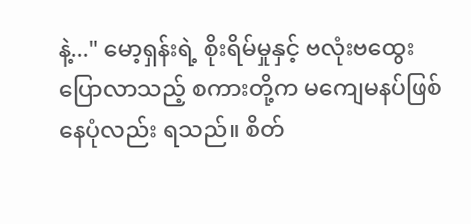နဲ့..." မော့ရှန်းရဲ့ စိုးရိမ်မှုနှင့် ဗလုံးဗထွေး ပြောလာသည့် စကားတို့က မကျေမနပ်ဖြစ်နေပုံလည်း ရသည်။ စိတ်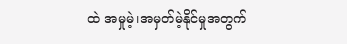ထဲ အမှုမဲ့၊အမှတ်မဲ့နိုင်မှုအတွက်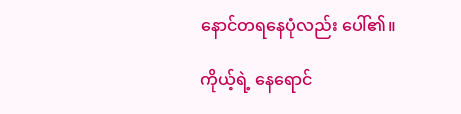နောင်တရနေပုံလည်း ပေါ်၏။

ကိုယ့်ရဲ့ နေရောင်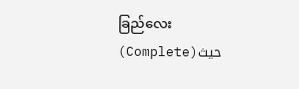ခြည်လေး (Complete)حيث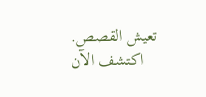تعيش القصص. اكتشف الآن